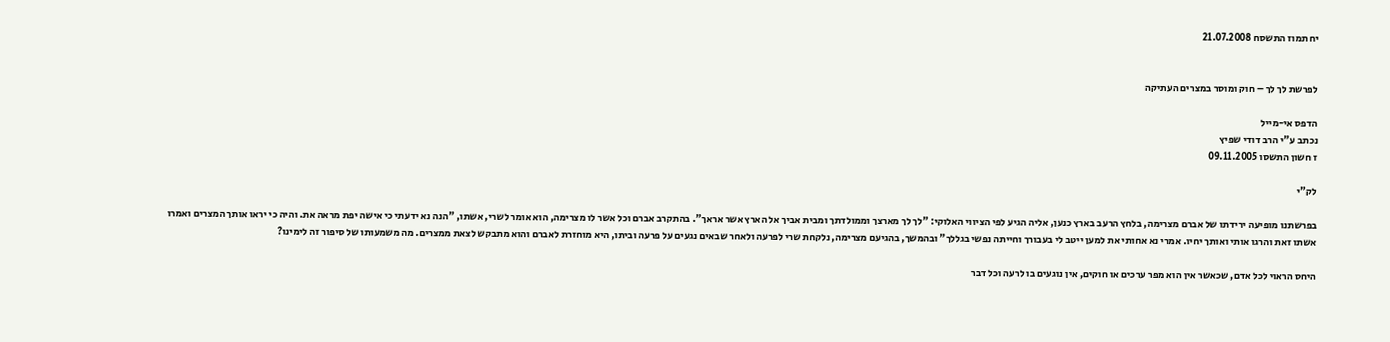יח תמוז התשסח 21.07.2008


לפרשת לך לך – חוק ומוסר במצרים העתיקה

הדפס אי-מייל
נכתב ע"י הרב דודי שפיץ
ז חשון התשסו 09.11.2005

לק"י

בפרשתנו מופיעה ירידתו של אברם מצרימה, בלחץ הרעב בארץ כנען, אליה הגיע לפי הציווי האלוקי: "לך לך מארצך וממולדתך ומבית אביך אל הארץ אשר אראך". בהתקרב אברם וכל אשר לו מצרימה, הוא אומר לשרי, אשתו, "הנה נא ידעתי כי אישה יפת מראה את. והיה כי יראו אותך המצרים ואמרו אשתו זאת והרגו אותי ואותך יחיו. אמרי נא אחותי את למען ייטב לי בעבורך וחייתה נפשי בגללך" ובהמשך, בהגיעם מצרימה, נלקחת שרי לפרעה ולאחר שבאים נגעים על פרעה וביתו, היא מוחזרת לאברם והוא מתבקש לצאת ממצרים. מה משמעותו של סיפור זה לימינו?

היחס הראוי לכל אדם, שכאשר אין הוא מפר ערכים או חוקים, אין נוגעים בו לרעה וכל דבר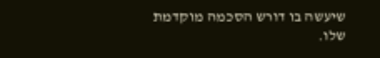שיעשה בו דורש הסכמה מוקדמת שלו.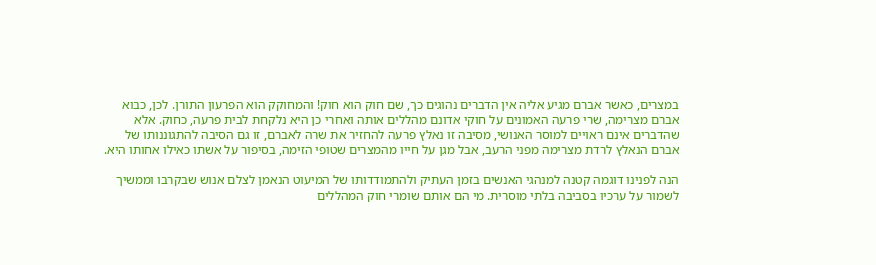במצרים, כאשר אברם מגיע אליה אין הדברים נהוגים כך, שם חוק הוא חוק! והמחוקק הוא הפרעון התורן. לכן, כבוא אברם מצרימה, שרי פרעה האמונים על חוקי אדונם מהללים אותה ואחרי כן היא נלקחת לבית פרעה, כחוק. אלא שהדברים אינם ראויים למוסר האנושי, מסיבה זו נאלץ פרעה להחזיר את שרה לאברם, זו גם הסיבה להתגוננותו של אברם הנאלץ לרדת מצרימה מפני הרעב, אבל מגן על חייו מהמצרים שטופי הזימה, בסיפור על אשתו כאילו אחותו היא.

הנה לפנינו דוגמה קטנה למנהגי האנשים בזמן העתיק ולהתמודדותו של המיעוט הנאמן לצלם אנוש שבקרבו וממשיך לשמור על ערכיו בסביבה בלתי מוסרית. מי הם אותם שומרי חוק המהללים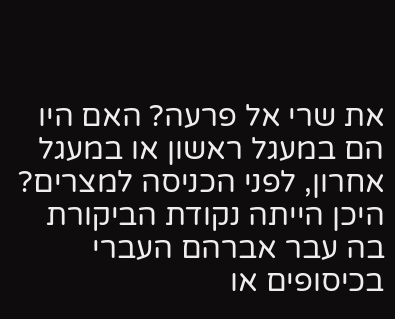את שרי אל פרעה? האם היו הם במעגל ראשון או במעגל אחרון, לפני הכניסה למצרים? היכן הייתה נקודת הביקורת בה עבר אברהם העברי בכיסופים או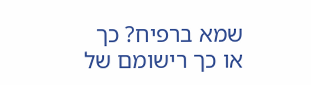שמא ברפיח? כך או כך רישומם של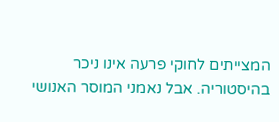המצייתים לחוקי פרעה אינו ניכר בהיסטוריה. אבל נאמני המוסר האנושי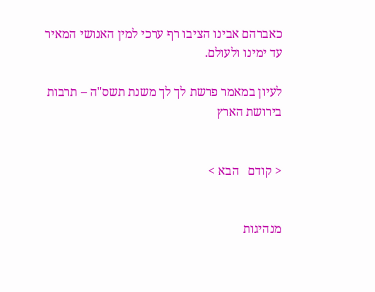כאברהם אבינו הציבו רף ערכי למין האנושי המאיר עד ימינו ולעולם.

לעיון במאמר פרשת לך לך משנת תשס"ה – תרבות בירושת הארץ


< קודם   הבא >


מנהיגות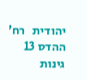יהודית   רח' ההדס 13 גינות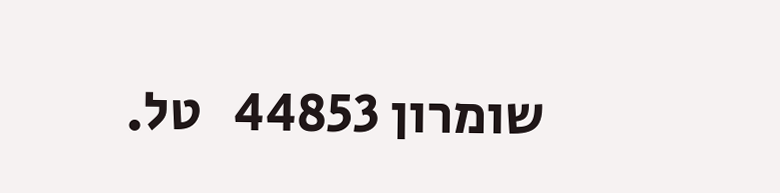שומרון 44853   טל.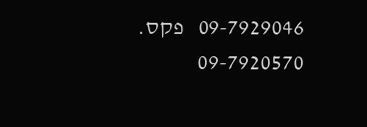09-7929046   פקס. 09-7920570